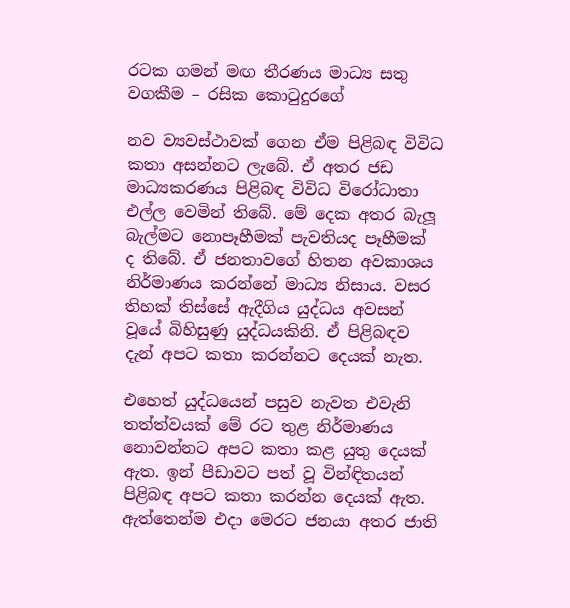රටක ගමන් මඟ තීරණය මාධ්‍ය සතු වගකීම – රසික කොටුදුරගේ

නව ව්‍යවස්ථාවක් ගෙන ඒම පිළිබඳ විවිධ කතා අසන්නට ලැබේ. ඒ අතර ජඩ මාධ්‍යකරණය පිළිබඳ විවිධ විරෝධාතා එල්ල වෙමින් තිබේ. මේ දෙක අතර බැලූ බැල්මට නොපෑහීමක් පැවතියද පෑහීමක් ද තිබේ. ඒ ජනතාවගේ හිතන අවකාශය නිර්මාණය කරන්නේ මාධ්‍ය නිසාය. වසර තිහක් තිස්සේ ඇදීගිය යුද්ධය අවසන් වූයේ බිහිසුණු යුද්ධයකිනි. ඒ පිළිබඳව දැන් අපට කතා කරන්නට දෙයක් නැත.

එහෙත් යුද්ධයෙන් පසුව නැවත එවැනි තත්ත්වයක් මේ රට තුළ නිර්මාණය නොවන්නට අපට කතා කළ යුතු දෙයක් ඇත. ඉන් පීඩාවට පත් වූ වින්ඳිතයන් පිළිබඳ අපට කතා කරන්න දෙයක් ඇත. ඇත්තෙන්ම එදා මෙරට ජනයා අතර ජාති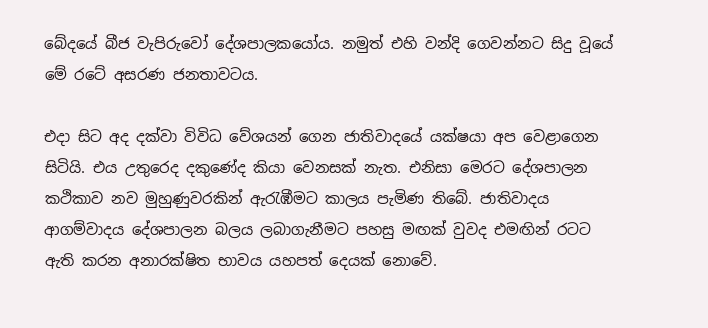බේදයේ බීජ වැපිරුවෝ දේශපාලකයෝය. නමුත් එහි වන්දි ගෙවන්නට සිදු වූයේ මේ රටේ අසරණ ජනතාවටය.

එදා සිට අද දක්වා විවිධ වේශයන් ගෙන ජාතිවාදයේ යක්ෂයා අප වෙළාගෙන සිටියි. එය උතුරෙද දකුණේද කියා වෙනසක් නැත. එනිසා මෙරට දේශපාලන කථිකාව නව මුහුණුවරකින් ඇරැඹීමට කාලය පැමිණ තිබේ. ජාතිවාදය ආගම්වාදය දේශපාලන බලය ලබාගැනීමට පහසු මඟක් වුවද එමඟින් රටට ඇති කරන අනාරක්ෂිත භාවය යහපත් දෙයක් නොවේ.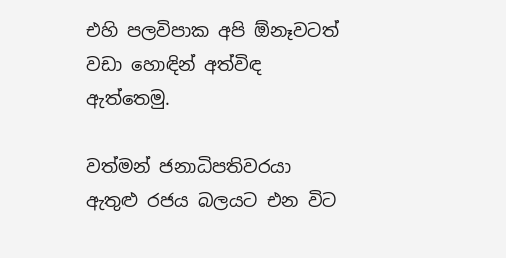එහි පලවිපාක අපි ඕනෑවටත් වඩා හොඳින් අත්විඳ ඇත්තෙමු.

වත්මන් ජනාධිපතිවරයා ඇතුළු රජය බලයට එන විට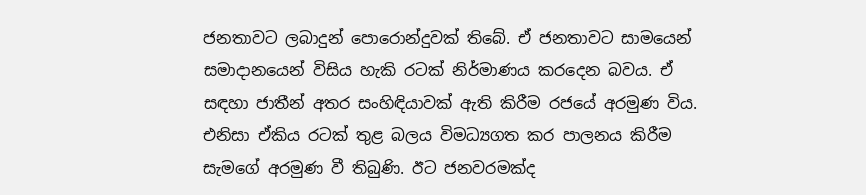ජනතාවට ලබාදුන් පොරොන්දුවක් තිබේ. ඒ ජනතාවට සාමයෙන් සමාදානයෙන් විසිය හැකි රටක් නිර්මාණය කරදෙන බවය. ඒ සඳහා ජාතීන් අතර සංහිඳියාවක් ඇති කිරීම රජයේ අරමුණ විය. එනිසා ඒකිය රටක් තුළ බලය විමධ්‍යගත කර පාලනය කිරීම සැමගේ අරමුණ වී තිබුණි. ඊට ජනවරමක්ද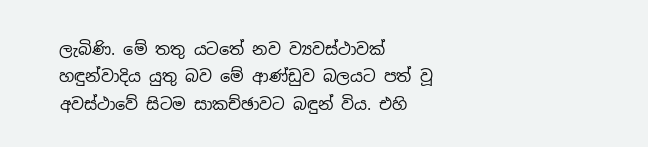ලැබිණි. මේ තතු යටතේ නව ව්‍යවස්ථාවක් හඳුන්වාදිය යුතු බව මේ ආණ්ඩුව බලයට පත් වූ අවස්ථාවේ සිටම සාකච්ඡාවට බඳුන් විය. එහි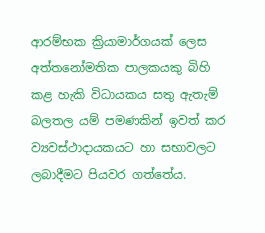ආරම්භක ක්‍රියාමාර්ගයක් ලෙස අත්තනෝමතික පාලකයකු බිහි කළ හැකි විධායකය සතු ඇතැම් බලතල යම් පමණකින් ඉවත් කර ව්‍යවස්ථාදායකයට හා සභාවලට ලබාදීමට පියවර ගත්තේය.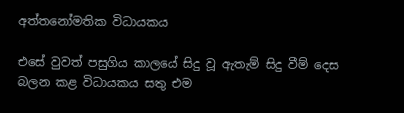අත්තනෝමතික විධායකය

එසේ වුවත් පසුගිය කාලයේ සිදු වූ ඇතැම් සිදු වීම් දෙස බලන කළ විධායකය සතු එම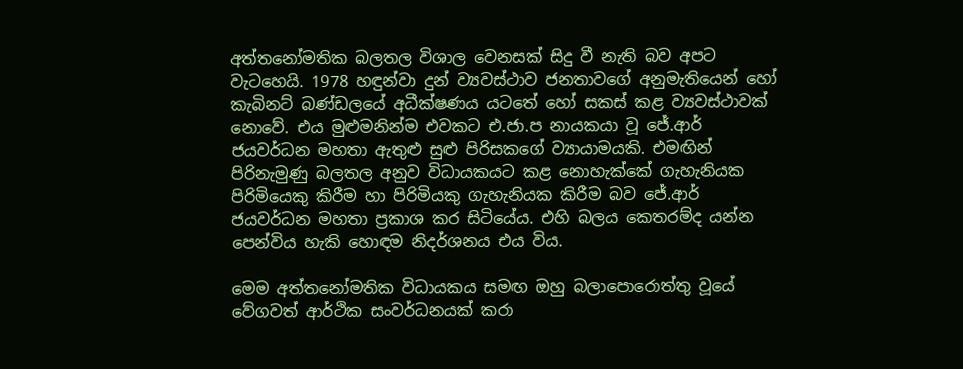අත්තනෝමතික බලතල විශාල වෙනසක් සිදු වී නැති බව අපට වැටහෙයි. 1978 හඳුන්වා දුන් ව්‍යවස්ථාව ජනතාවගේ අනුමැතියෙන් හෝ කැබිනට් බණ්ඩලයේ අධීක්ෂණය යටතේ හෝ සකස් කළ ව්‍යවස්ථාවක් නොවේ. එය මුළුමනින්ම එවකට එ.ජා.ප නායකයා වූ ජේ.ආර් ජයවර්ධන මහතා ඇතුළු සුළු පිරිසකගේ ව්‍යායාමයකි. එමඟින් පිරිනැමුණු බලතල අනුව විධායකයට කළ නොහැක්කේ ගැහැනියක පිරිමියෙකු කිරීම හා පිරිමියකු ගැහැනියක කිරීම බව ජේ.ආර් ජයවර්ධන මහතා ප්‍රකාශ කර සිටියේය. එහි බලය කෙතරම්ද යන්න පෙන්විය හැකි හොඳම නිදර්ශනය එය විය.

මෙම අත්තනෝමතික විධායකය සමඟ ඔහු බලාපොරොත්තු වූයේ වේගවත් ආර්ථික සංවර්ධනයක් කරා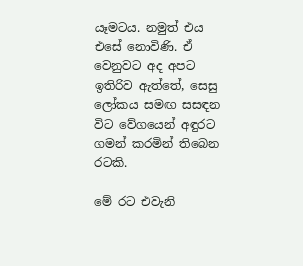යෑමටය. නමුත් එය එසේ නොවිණි. ඒ වෙනුවට අද අපට ඉතිරිව ඇත්තේ, සෙසු ලෝකය සමඟ සසඳන විට වේගයෙන් අඳුරට ගමන් කරමින් තිබෙන රටකි.

මේ රට එවැනි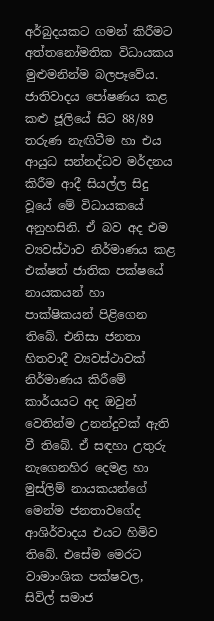අර්බුදයකට ගමන් කිරීමට අත්තනෝමතික විධායකය මුළුමනින්ම බලපෑවේය. ජාතිවාදය පෝෂණය කළ කළු ජූලියේ සිට 88/89 තරුණ නැඟිටීම හා එය ආයුධ සන්නද්ධව මර්දනය කිරීම ආදී සියල්ල සිදු වූයේ මේ විධායකයේ අනුහසිනි. ඒ බව අද එම ව්‍යවස්ථාව නිර්මාණය කළ එක්ෂත් ජාතික පක්ෂයේ නායකයන් හා පාක්ෂිකයන් පිළිගෙන තිබේ. එනිසා ජනතා හිතවාදී ව්‍යවස්ථාවක් නිර්මාණය කිරීමේ කාර්යයට අද ඔවුන් වෙතින්ම උනන්දුවක් ඇති වී තිබේ. ඒ සඳහා උතුරු නැගෙනහිර දෙමළ හා මුස්ලිම් නායකයන්ගේ මෙන්ම ජනතාවගේද ආශිර්වාදය එයට හිමිව තිබේ. එසේම මෙරට වාමාංශික පක්ෂවල, සිවිල් සමාජ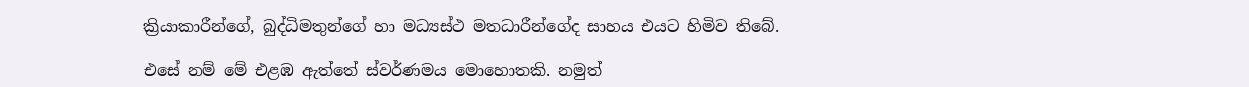ක්‍රියාකාරීන්ගේ, බුද්ධිමතුන්ගේ හා මධ්‍යස්ථ මතධාරීන්ගේද සාහය එයට හිමිව තිබේ.

එසේ නම් මේ එළඹ ඇත්තේ ස්වර්ණමය මොහොතකි. නමුත්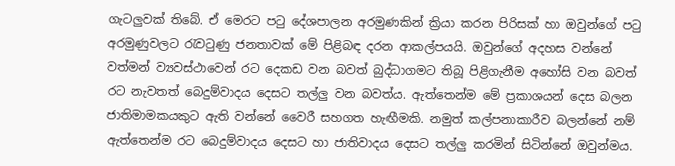ගැටලුවක් තිබේ. ඒ මෙරට පටු දේශපාලන අරමුණකින් ක්‍රියා කරන පිරිසක් හා ඔවුන්ගේ පටු අරමුණුවලට රැවටුණු ජනතාවක් මේ පිළිබඳ දරන ආකල්පයයි. ඔවුන්ගේ අදහස වන්නේ වත්මන් ව්‍යවස්ථාවෙන් රට දෙකඩ වන බවත් බුද්ධාගමට තිබූ පිළිගැනීම අහෝසි වන බවත් රට නැවතත් බෙදුම්වාදය දෙසට තල්ලු වන බවත්ය. ඇත්තෙන්ම මේ ප්‍රකාශයන් දෙස බලන ජාතිමාමකයකුට ඇති වන්නේ වෛරී සහගත හැඟීමකි. නමුත් කල්පනාකාරීව බලන්නේ නම් ඇත්තෙන්ම රට බෙදුම්වාදය දෙසට හා ජාතිවාදය දෙසට තල්ලු කරමින් සිටින්නේ ඔවුන්මය.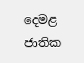දෙමළ ජාතික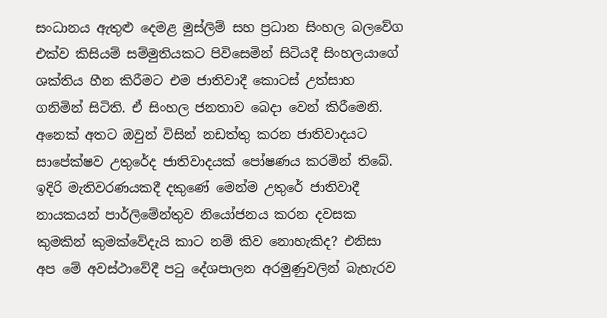සංධානය ඇතුළු දෙමළ මුස්ලිම් සහ ප්‍රධාන සිංහල බලවේග එක්ව කිසියම් සම්මුතියකට පිවිසෙමින් සිටියදී සිංහලයාගේ ශක්තිය හීන කිරීමට එම ජාතිවාදී කොටස් උත්සාහ ගනිමින් සිටිති. ඒ සිංහල ජනතාව බෙදා වෙන් කිරීමෙනි. අනෙක් අතට ඔවුන් විසින් නඩත්තු කරන ජාතිවාදයට සාපේක්ෂව උතුරේද ජාතිවාදයක් පෝෂණය කරමින් තිබේ. ඉදිරි මැතිවරණයකදී දකුණේ මෙන්ම උතුරේ ජාතිවාදී නායකයන් පාර්ලිමේන්තුව නියෝජනය කරන දවසක කුමකින් කුමක්වේදැයි කාට නම් කිව නොහැකිද? එනිසා අප මේ අවස්ථාවේදී පටු දේශපාලන අරමුණුවලින් බැහැරව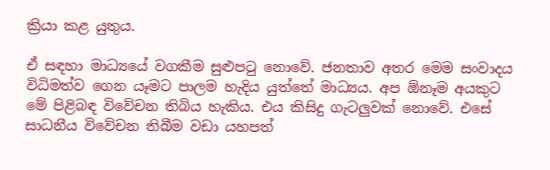ක්‍රියා කළ යුතුය.

ඒ සඳහා මාධ්‍යයේ වගකීම සුළුපටු නොවේ. ජනතාව අතර මෙම සංවාදය විධිමත්ව ගෙන යෑමට පාලම හැදිය යුත්තේ මාධ්‍යය. අප ඕනෑම අයකුට මේ පිළිබඳ විවේචන තිබිය හැකිය. එය කිසිදු ගැටලුවක් නොවේ. එසේ සාධනීය විවේචන තිබීම වඩා යහපත්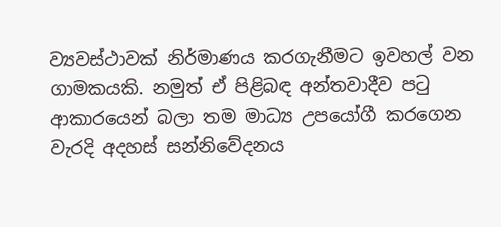ව්‍යවස්ථාවක් නිර්මාණය කරගැනීමට ඉවහල් වන ගාමකයකි. නමුත් ඒ පිළිබඳ අන්තවාදීව පටු ආකාරයෙන් බලා තම මාධ්‍ය උපයෝගී කරගෙන වැරදි අදහස් සන්නිවේදනය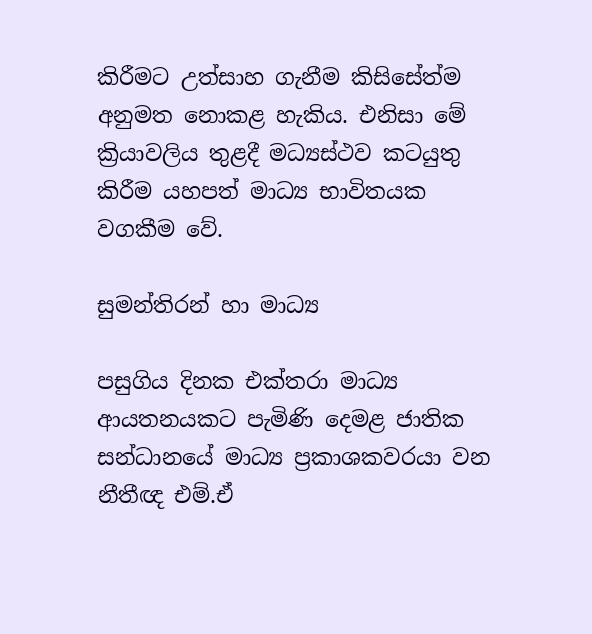කිරීමට උත්සාහ ගැනීම කිසිසේත්ම අනුමත නොකළ හැකිය. එනිසා මේ ක්‍රියාවලිය තුළදී මධ්‍යස්ථව කටයුතු කිරීම යහපත් මාධ්‍ය භාවිතයක වගකීම වේ.

සුමන්තිරන් හා මාධ්‍ය

පසුගිය දිනක එක්තරා මාධ්‍ය ආයතනයකට පැමිණි දෙමළ ජාතික සන්ධානයේ මාධ්‍ය ප්‍රකාශකවරයා වන නීතීඥ එම්.ඒ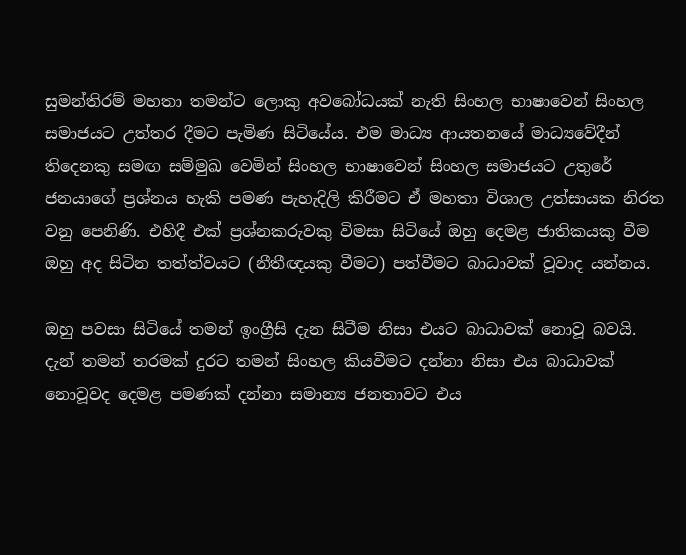සුමන්තිරම් මහතා තමන්ට ලොකු අවබෝධයක් නැති සිංහල භාෂාවෙන් සිංහල සමාජයට උත්තර දීමට පැමිණ සිටියේය. එම මාධ්‍ය ආයතනයේ මාධ්‍යවේදීන් තිදෙනකු සමඟ සම්මුඛ වෙමින් සිංහල භාෂාවෙන් සිංහල සමාජයට උතුරේ ජනයාගේ ප්‍රශ්නය හැකි පමණ පැහැදිලි කිරීමට ඒ මහතා විශාල උත්සායක නිරත වනු පෙනිණි. එහිදී එක් ප්‍රශ්නකරුවකු විමසා සිටියේ ඔහු දෙමළ ජාතිකයකු වීම ඔහු අද සිටින තත්ත්වයට (නීතීඥයකු වීමට) පත්වීමට බාධාවක් වූවාද යන්නය.

ඔහු පවසා සිටියේ තමන් ඉංග්‍රීසි දැන සිටීම නිසා එයට බාධාවක් නොවූ බවයි. දැන් තමන් තරමක් දුරට තමන් සිංහල කියවීමට දන්නා නිසා එය බාධාවක් නොවූවද දෙමළ පමණක් දන්නා සමාන්‍ය ජනතාවට එය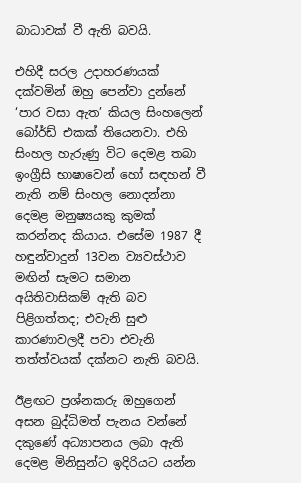බාධාවක් වී ඇති බවයි.

එහිදී සරල උදාහරණයක් දක්වමින් ඔහු පෙන්වා දුන්නේ ‘පාර වසා ඇත’ කියල සිංහලෙන් බෝර්ඩ් එකක් තියෙනවා. එහි සිංහල හැරුණු විට දෙමළ තබා ඉංග්‍රීසි භාෂාවෙන් හෝ සඳහන් වී නැති නම් සිංහල නොදන්නා දෙමළ මනුෂ්‍යයකු කුමක් කරන්නද කියාය. එසේම 1987 දී හඳුන්වාදුන් 13වන ව්‍යවස්ථාව මඟින් සැමට සමාන අයිතිවාසිකම් ඇති බව පිළිගත්තද; එවැනි සුළු කාරණාවලදී පවා එවැනි තත්ත්වයක් දක්නට නැති බවයි.

ඊළඟට ප්‍රශ්නකරු ඔහුගෙන් අසන බුද්ධිමත් පැනය වන්නේ දකුණේ අධ්‍යාපනය ලබා ඇති දෙමළ මිනිසුන්ට ඉදිරියට යන්න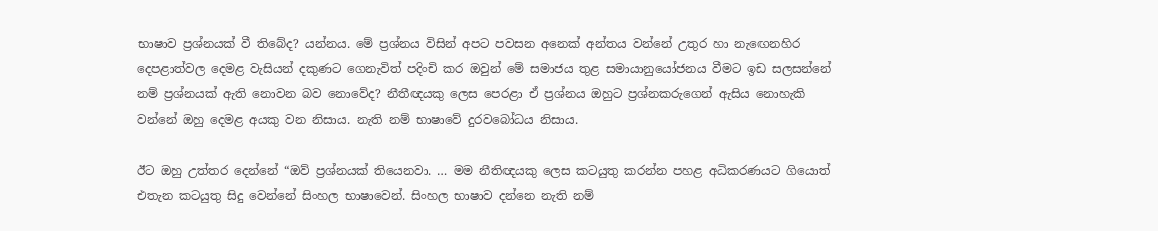භාෂාව ප්‍රශ්නයක් වී තිබේද? යන්නය. මේ ප්‍රශ්නය විසින් අපට පවසන අනෙක් අන්තය වන්නේ උතුර හා නැඟෙනහිර දෙපළාත්වල දෙමළ වැසියන් දකුණට ගෙනැවිත් පදිංචි කර ඔවුන් මේ සමාජය තුළ සමායානුයෝජනය වීමට ඉඩ සලසන්නේ නම් ප්‍රශ්නයක් ඇති නොවන බව නොවේද? නීතීඥයකු ලෙස පෙරළා ඒ ප්‍රශ්නය ඔහුට ප්‍රශ්නකරුගෙන් ඇසිය නොහැකි වන්නේ ඔහු දෙමළ අයකු වන නිසාය. නැති නම් භාෂාවේ දුරවබෝධය නිසාය.

ඊට ඔහු උත්තර දෙන්නේ “ඔව් ප්‍රශ්නයක් තියෙනවා. … මම නීතිඥයකු ලෙස කටයුතු කරන්න පහළ අධිකරණයට ගියොත් එතැන කටයුතු සිදු වෙන්නේ සිංහල භාෂාවෙන්. සිංහල භාෂාව දන්නෙ නැති නම්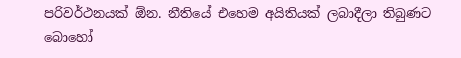පරිවර්ථනයක් ඕන. නීතියේ එහෙම අයිතියක් ලබාදීලා තිබුණට බොහෝ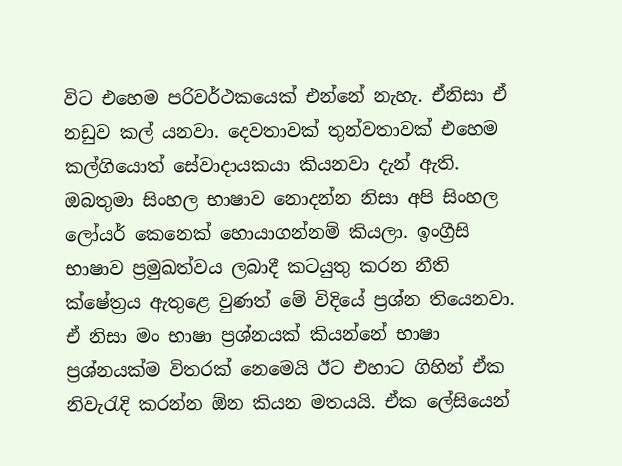විට එහෙම පරිවර්ථකයෙක් එන්නේ නැහැ. ඒනිසා ඒ නඩුව කල් යනවා. දෙවතාවක් තුන්වතාවක් එහෙම කල්ගියොත් සේවාදායකයා කියනවා දැන් ඇති. ඔබතුමා සිංහල භාෂාව නොදන්න නිසා අපි සිංහල ලෝයර් කෙනෙක් හොයාගන්නම් කියලා. ඉංග්‍රීසි භාෂාව ප්‍රමුඛත්වය ලබාදී කටයුතු කරන නීති ක්ෂේත්‍රය ඇතුළෙ වුණත් මේ විදියේ ප්‍රශ්න තියෙනවා. ඒ නිසා මං භාෂා ප්‍රශ්නයක් කියන්නේ භාෂා ප්‍රශ්නයක්ම විතරක් නෙමෙයි ඊට එහාට ගිහින් ඒක නිවැරැදි කරන්න ඕන කියන මතයයි. ඒක ලේසියෙන්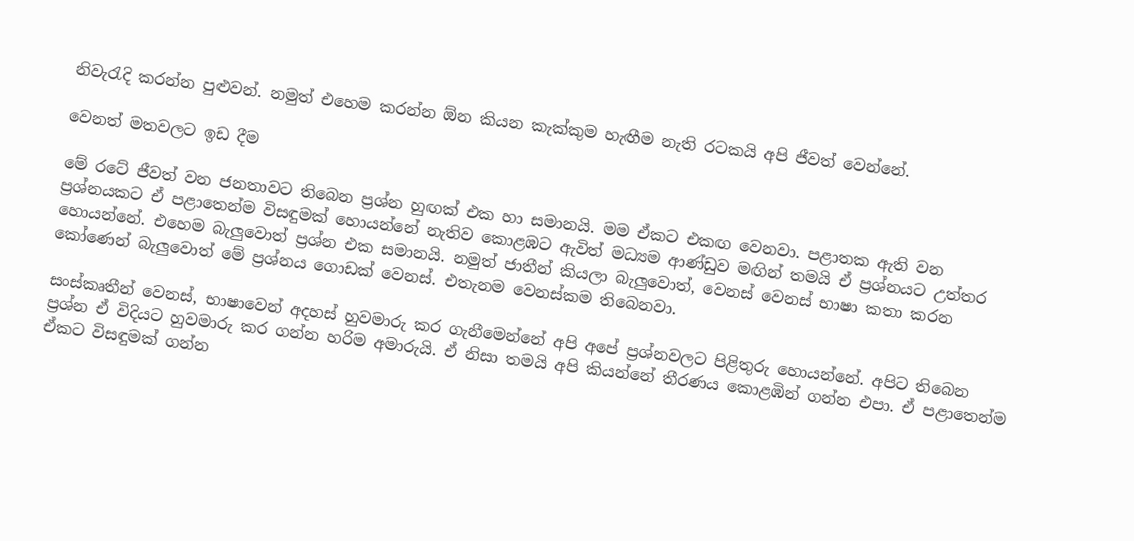නිවැරැදි කරන්න පුළුවන්. නමුත් එහෙම කරන්න ඕන කියන කැක්කුම හැඟීම නැති රටකයි අපි ජීවත් වෙන්නේ.

වෙනත් මතවලට ඉඩ දීම

මේ රටේ ජීවත් වන ජනතාවට තිබෙන ප්‍රශ්න හුඟක් එක හා සමානයි. මම ඒකට එකඟ වෙනවා. පළාතක ඇති වන ප්‍රශ්නයකට ඒ පළාතෙන්ම විසඳුමක් හොයන්නේ නැතිව කොළඹට ඇවිත් මධ්‍යම ආණ්ඩුව මඟින් තමයි ඒ ප්‍රශ්නයට උත්තර හොයන්නේ. එහෙම බැලුවොත් ප්‍රශ්න එක සමානයි. නමුත් ජාතීන් කියලා බැලුවොත්, වෙනස් වෙනස් භාෂා කතා කරන කෝණෙන් බැලුවොත් මේ ප්‍රශ්නය ගොඩක් වෙනස්. එතැනම වෙනස්කම තිබෙනවා.

සංස්කෘතීන් වෙනස්, භාෂාවෙන් අදහස් හුවමාරු කර ගැනීමෙන්නේ අපි අපේ ප්‍රශ්නවලට පිළිතුරු හොයන්නේ. අපිට තිබෙන ප්‍රශ්න ඒ විදියට හුවමාරු කර ගන්න හරිම අමාරුයි. ඒ නිසා තමයි අපි කියන්නේ තීරණය කොළඹින් ගන්න එපා. ඒ පළාතෙන්ම ඒකට විසඳුමක් ගන්න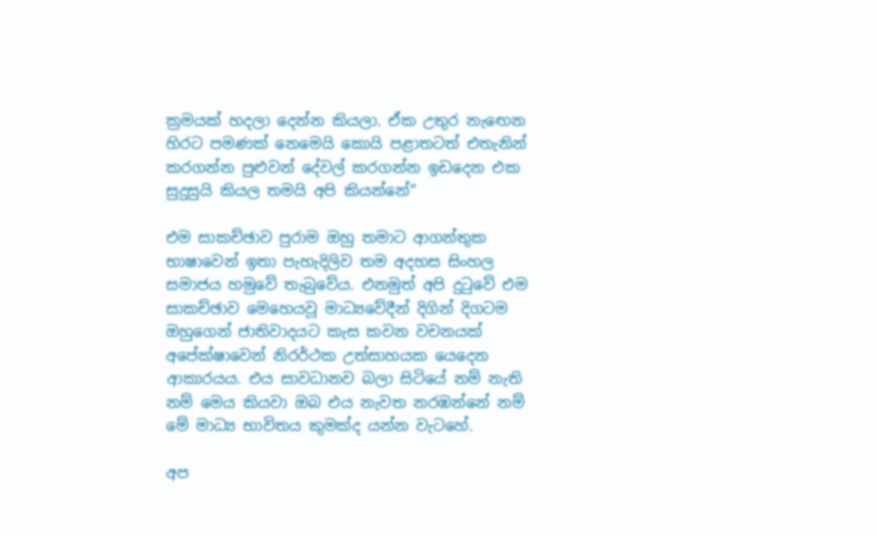ක්‍රමයක් හදලා දෙන්න කියලා. ඒක උතුර නැඟෙන හිරට පමණක් නෙමෙයි කොයි පළාතටත් එතැනින් කරගන්න පුළුවන් දේවල් කරගන්න ඉඩදෙන එක සුදුසුයි කියල තමයි අපි කියන්නේ”

එම සාකච්ඡාව පුරාම ඔහු තමාට ආගන්තුක භාෂාවෙන් ඉතා පැහැදිලිව තම අදහස සිංහල සමාජය හමුවේ තැබුවේය. එනමුත් අපි දුටුවේ එම සාකච්ඡාව මෙහෙයවූ මාධ්‍යවේදීන් දිගින් දිගටම ඔහුගෙන් ජාතිවාදයට කැස කවන වචනයක් අපේක්ෂාවෙන් නිරර්ථක උත්සාහයක යෙදෙන ආකාරයය. එය සාවධානව බලා සිටියේ නම් නැති නම් මෙය කියවා ඔබ එය නැවත නරඹන්නේ නම් මේ මාධ්‍ය භාවිතය කුමක්ද යන්න වැටහේ.

අප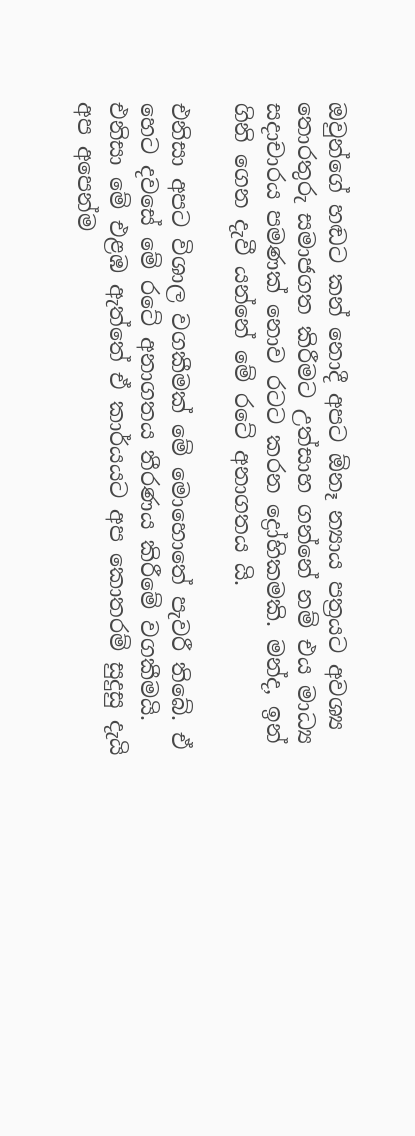ඔවුන්ගේ හඬට කන් නොදී අපට ඕනෑ න්‍යාය පත්‍රයට අවශ්‍ය තොරතුරු සමාජගත කිරීමට උත්සාහ ගන්නේ නම් එය මාධ්‍ය සදාචාරය පමණක් නොව රටට කරන ද්‍රෝහිකමකි. මන්ද, ඉන් ගිනි ගෙන දැවී යන්නේ මේ රටේ අනාගතය යි.

එනිසා අපට විශාල වගකීමක් මේ මොහොතේ පැවරී තිබේ. ඒ හෙට දවසේ මේ රටේ අනාගතය තීරණය කිරීමේ වගකීමයි. එනිසා මේ එළඹ ඇත්තේ ඒ කාර්යයට අප කොතරම් සුදුසු දැයි අප අපෙන්ම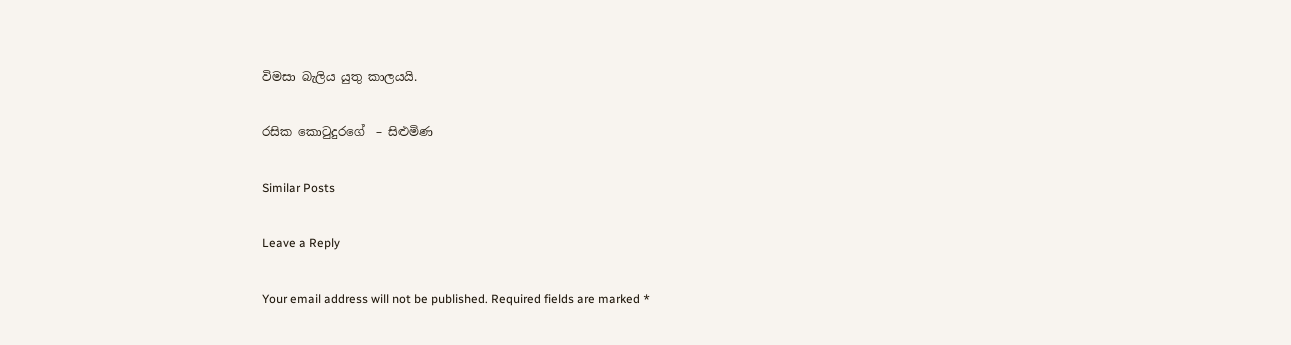විමසා බැලිය යුතු කාලයයි.

රසික කොටුදුරගේ  – සිළුමිණ

Similar Posts

Leave a Reply

Your email address will not be published. Required fields are marked *